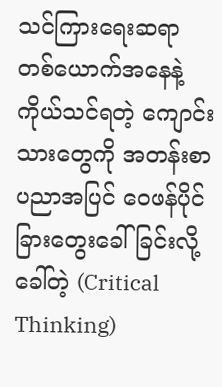သင်ကြားရေးဆရာတစ်ယောက်အနေနဲ့ ကိုယ်သင်ရတဲ့ ကျောင်းသားတွေကို အတန်းစာပညာအပြင် ဝေဖန်ပိုင်ခြားတွေးခေါ်ခြင်းလို့ခေါ်တဲ့ (Critical Thinking)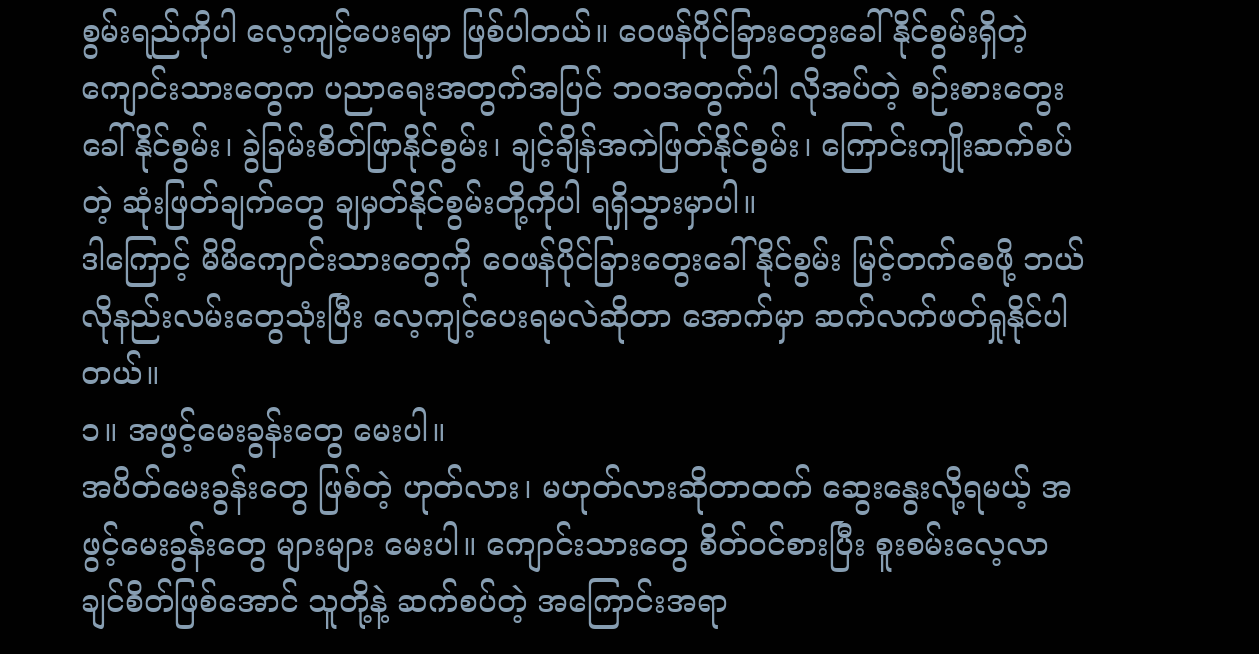စွမ်းရည်ကိုပါ လေ့ကျင့်ပေးရမှာ ဖြစ်ပါတယ်။ ဝေဖန်ပိုင်ခြားတွေးခေါ်နိုင်စွမ်းရှိတဲ့ ကျောင်းသားတွေက ပညာရေးအတွက်အပြင် ဘ၀အတွက်ပါ လိုအပ်တဲ့ စဉ်းစားတွေးခေါ်နိုင်စွမ်း၊ ခွဲခြမ်းစိတ်ဖြာနိုင်စွမ်း၊ ချင့်ချိန်အကဲဖြတ်နိုင်စွမ်း၊ ကြောင်းကျိုးဆက်စပ်တဲ့ ဆုံးဖြတ်ချက်တွေ ချမှတ်နိုင်စွမ်းတို့ကိုပါ ရရှိသွားမှာပါ။
ဒါကြောင့် မိမိကျောင်းသားတွေကို ဝေဖန်ပိုင်ခြားတွေးခေါ်နိုင်စွမ်း မြင့်တက်စေဖို့ ဘယ်လိုနည်းလမ်းတွေသုံးပြီး လေ့ကျင့်ပေးရမလဲဆိုတာ အောက်မှာ ဆက်လက်ဖတ်ရှုနိုင်ပါတယ်။
၁။ အဖွင့်မေးခွန်းတွေ မေးပါ။
အပိတ်မေးခွန်းတွေ ဖြစ်တဲ့ ဟုတ်လား၊ မဟုတ်လားဆိုတာထက် ဆွေးနွေးလို့ရမယ့် အဖွင့်မေးခွန်းတွေ များများ မေးပါ။ ကျောင်းသားတွေ စိတ်ဝင်စားပြီး စူးစမ်းလေ့လာချင်စိတ်ဖြစ်အောင် သူတို့နဲ့ ဆက်စပ်တဲ့ အကြောင်းအရာ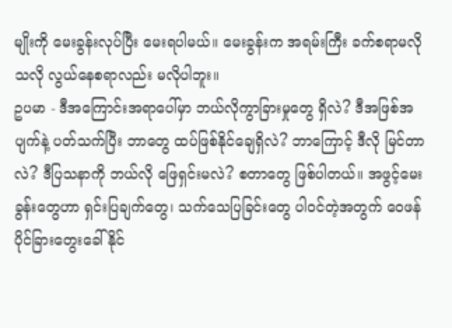မျိုးကို မေးခွန်းလုပ်ပြီး မေးရပါမယ်။ မေးခွန်းက အရမ်းကြီး ခက်စရာမလိုသလို လွယ်နေစရာလည်း မလိုပါဘူး။
ဥပမာ - ဒီအကြောင်းအရာပေါ်မှာ ဘယ်လိုကွာခြားမှုတွေ ရှိလဲ? ဒီအဖြစ်အပျက်နဲ့ ပတ်သက်ပြီး ဘာတွေ ထပ်ဖြစ်နိုင်ချေရှိလဲ? ဘာကြောင့် ဒီလို မြင်တာလဲ? ဒီပြသနာကို ဘယ်လို ဖြေရှင်းမလဲ? စတာတွေ ဖြစ်ပါတယ်။ အဖွင့်မေးခွန်းတွေဟာ ရှင်းပြချက်တွေ၊ သက်သေပြခြင်းတွေ ပါဝင်တဲ့အတွက် ဝေဖန်ပိုင်ခြားတွေးခေါ်နိုင်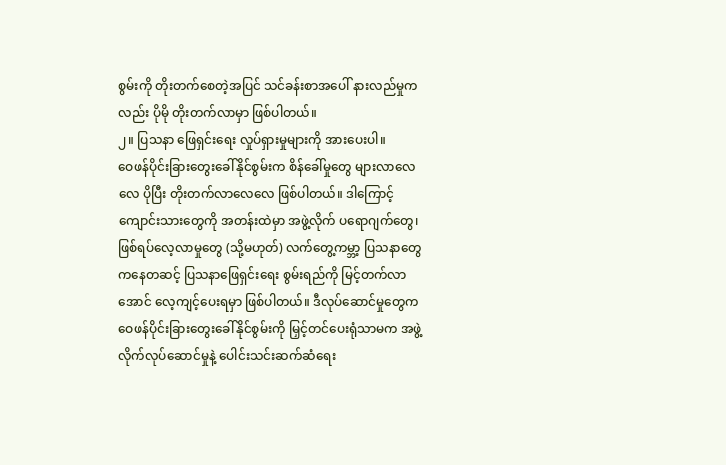စွမ်းကို တိုးတက်စေတဲ့အပြင် သင်ခန်းစာအပေါ် နားလည်မှုကလည်း ပိုမို တိုးတက်လာမှာ ဖြစ်ပါတယ်။
၂။ ပြသနာ ဖြေရှင်းရေး လှုပ်ရှားမှုများကို အားပေးပါ။
ဝေဖန်ပိုင်းခြားတွေးခေါ်နိုင်စွမ်းက စိန်ခေါ်မှုတွေ များလာလေလေ ပိုပြီး တိုးတက်လာလေလေ ဖြစ်ပါတယ်။ ဒါကြောင့် ကျောင်းသားတွေကို အတန်းထဲမှာ အဖွဲ့လိုက် ပရောဂျက်တွေ၊ ဖြစ်ရပ်လေ့လာမှုတွေ (သို့မဟုတ်) လက်တွေ့ကမ္ဘာ့ ပြသနာတွေကနေတဆင့် ပြသနာဖြေရှင်းရေး စွမ်းရည်ကို မြင့်တက်လာအောင် လေ့ကျင့်ပေးရမှာ ဖြစ်ပါတယ်။ ဒီလုပ်ဆောင်မှုတွေက ဝေဖန်ပိုင်းခြားတွေးခေါ်နိုင်စွမ်းကို မြှင့်တင်ပေးရုံသာမက အဖွဲ့လိုက်လုပ်ဆောင်မှုနဲ့ ပေါင်းသင်းဆက်ဆံရေး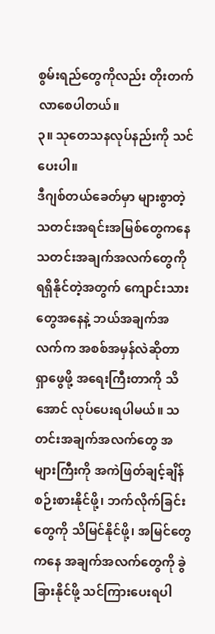စွမ်းရည်တွေကိုလည်း တိုးတက်လာစေပါတယ်။
၃။ သုတေသနလုပ်နည်းကို သင်ပေးပါ။
ဒီဂျစ်တယ်ခေတ်မှာ များစွာတဲ့ သတင်းအရင်းအမြစ်တွေကနေ သတင်းအချက်အလက်တွေကို ရရှိနိုင်တဲ့အတွက် ကျောင်းသားတွေအနေနဲ့ ဘယ်အချက်အလက်က အစစ်အမှန်လဲဆိုတာ ရှာဖွေဖို့ အရေးကြီးတာကို သိအောင် လုပ်ပေးရပါမယ်။ သတင်းအချက်အလက်တွေ အများကြီးကို အကဲဖြတ်ချင့်ချိန် စဉ်းစားနိုင်ဖို့၊ ဘက်လိုက်ခြင်းတွေကို သိမြင်နိုင်ဖို့၊ အမြင်တွေကနေ အချက်အလက်တွေကို ခွဲခြားနိုင်ဖို့ သင်ကြားပေးရပါ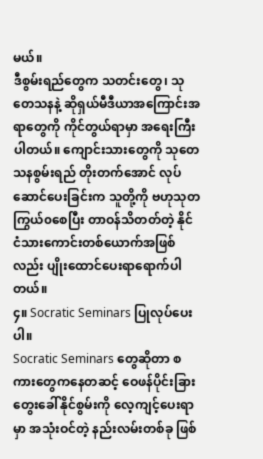မယ်။
ဒီစွမ်းရည်တွေက သတင်းတွေ၊ သုတေသနနဲ့ ဆိုရှယ်မီဒီယာအကြောင်းအရာတွေကို ကိုင်တွယ်ရာမှာ အရေးကြီးပါတယ်။ ကျောင်းသားတွေကို သုတေသနစွမ်းရည် တိုးတက်အောင် လုပ်ဆောင်ပေးခြင်းက သူတို့ကို ဗဟုသုတကြွယ်၀စေပြီး တာဝန်သိတတ်တဲ့ နိုင်ငံသားကောင်းတစ်ယောက်အဖြစ်လည်း ပျိုးထောင်ပေးရာရောက်ပါတယ်။
၄။ Socratic Seminars ပြုလုပ်ပေးပါ။
Socratic Seminars တွေဆိုတာ စကားတွေကနေတဆင့် ဝေဖန်ပိုင်းခြားတွေးခေါ်နိုင်စွမ်းကို လေ့ကျင့်ပေးရာမှာ အသုံးဝင်တဲ့ နည်းလမ်းတစ်ခု ဖြစ်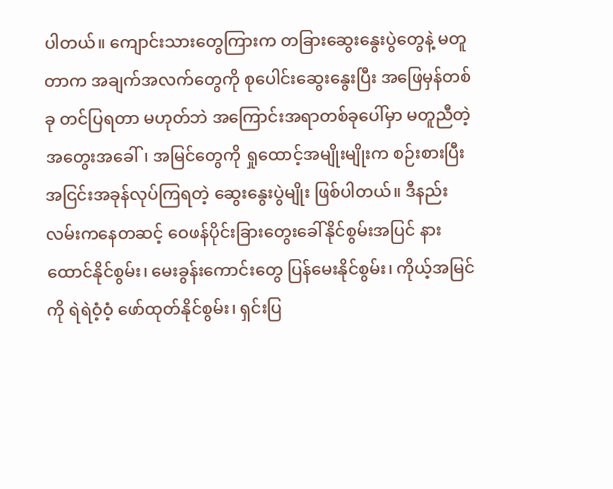ပါတယ်။ ကျောင်းသားတွေကြားက တခြားဆွေးနွေးပွဲတွေနဲ့ မတူတာက အချက်အလက်တွေကို စုပေါင်းဆွေးနွေးပြီး အဖြေမှန်တစ်ခု တင်ပြရတာ မဟုတ်ဘဲ အကြောင်းအရာတစ်ခုပေါ်မှာ မတူညီတဲ့ အတွေးအခေါ်၊ အမြင်တွေကို ရှုထောင့်အမျိုးမျိုးက စဉ်းစားပြီး အငြင်းအခုန်လုပ်ကြရတဲ့ ဆွေးနွေးပွဲမျိုး ဖြစ်ပါတယ်။ ဒီနည်းလမ်းကနေတဆင့် ဝေဖန်ပိုင်းခြားတွေးခေါ်နိုင်စွမ်းအပြင် နားထောင်နိုင်စွမ်း၊ မေးခွန်းကောင်းတွေ ပြန်မေးနိုင်စွမ်း၊ ကိုယ့်အမြင်ကို ရဲရဲဝံ့ဝံ့ ဖော်ထုတ်နိုင်စွမ်း၊ ရှင်းပြ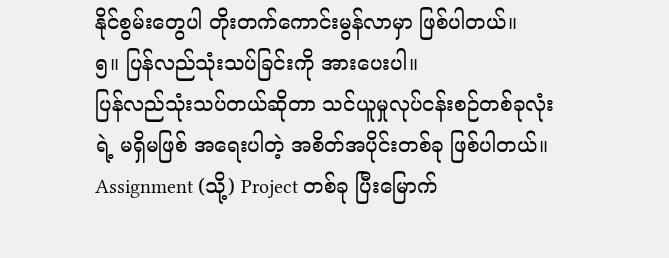နိုင်စွမ်းတွေပါ တိုးတက်ကောင်းမွန်လာမှာ ဖြစ်ပါတယ်။
၅။ ပြန်လည်သုံးသပ်ခြင်းကို အားပေးပါ။
ပြန်လည်သုံးသပ်တယ်ဆိုတာ သင်ယူမှုလုပ်ငန်းစဉ်တစ်ခုလုံးရဲ့ မရှိမဖြစ် အရေးပါတဲ့ အစိတ်အပိုင်းတစ်ခု ဖြစ်ပါတယ်။ Assignment (သို့) Project တစ်ခု ပြီးမြောက်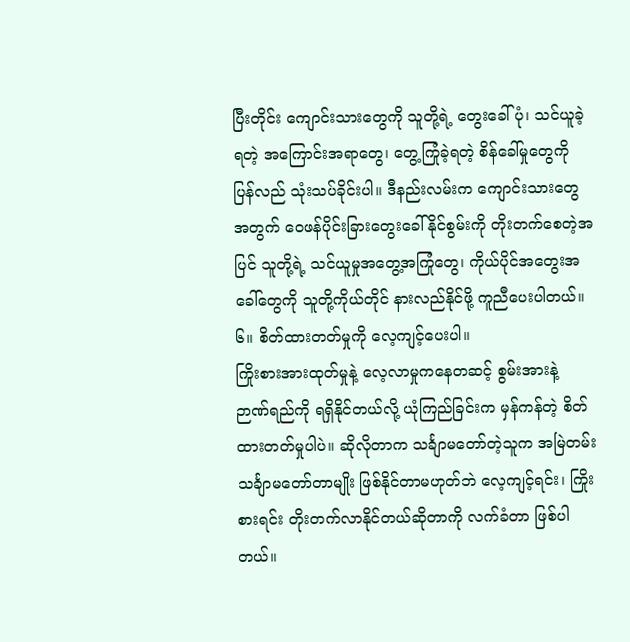ပြီးတိုင်း ကျောင်းသားတွေကို သူတို့ရဲ့ တွေးခေါ်ပုံ၊ သင်ယူခဲ့ရတဲ့ အကြောင်းအရာတွေ၊ တွေ့ကြုံခဲ့ရတဲ့ စိန်ခေါ်မှုတွေကို ပြန်လည် သုံးသပ်ခိုင်းပါ။ ဒီနည်းလမ်းက ကျောင်းသားတွေအတွက် ဝေဖန်ပိုင်းခြားတွေးခေါ်နိုင်စွမ်းကို တိုးတက်စေတဲ့အပြင် သူတို့ရဲ့ သင်ယူမှုအတွေ့အကြုံတွေ၊ ကိုယ်ပိုင်အတွေးအခေါ်တွေကို သူတို့ကိုယ်တိုင် နားလည်နိုင်ဖို့ ကူညီပေးပါတယ်။
၆။ စိတ်ထားတတ်မှုကို လေ့ကျင့်ပေးပါ။
ကြိုးစားအားထုတ်မှုနဲ့ လေ့လာမှုကနေတဆင့် စွမ်းအားနဲ့ ဉာဏ်ရည်ကို ရရှိနိုင်တယ်လို့ ယုံကြည်ခြင်းက မှန်ကန်တဲ့ စိတ်ထားတတ်မှုပါပဲ။ ဆိုလိုတာက သင်္ချာမတော်တဲ့သူက အမြဲတမ်း သင်္ချာမတော်တာမျိုး ဖြစ်နိုင်တာမဟုတ်ဘဲ လေ့ကျင့်ရင်း၊ ကြိုးစားရင်း တိုးတက်လာနိုင်တယ်ဆိုတာကို လက်ခံတာ ဖြစ်ပါတယ်။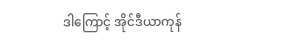ဒါကြောင့် အိုင်ဒီယာကုန်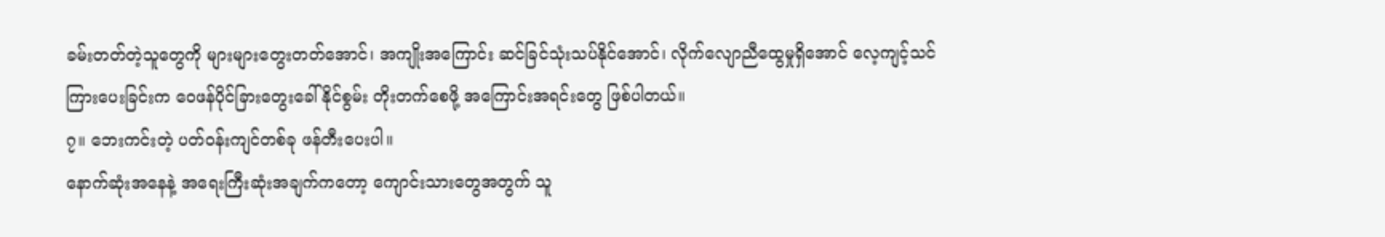ခမ်းတတ်တဲ့သူတွေကို များများတွေးတတ်အောင်၊ အကျိုးအကြောင်း ဆင်ခြင်သုံးသပ်နိုင်အောင်၊ လိုက်လျောညီထွေမှုရှိအောင် လေ့ကျင့်သင်ကြားပေးခြင်းက ဝေဖန်ပိုင်ခြားတွေးခေါ်နိုင်စွမ်း တိုးတက်စေဖို့ အကြောင်းအရင်းတွေ ဖြစ်ပါတယ်။
၇။ ဘေးကင်းတဲ့ ပတ်ဝန်းကျင်တစ်ခု ဖန်တီးပေးပါ။
နောက်ဆုံးအနေနဲ့ အရေးကြီးဆုံးအချက်ကတော့ ကျောင်းသားတွေအတွက် သူ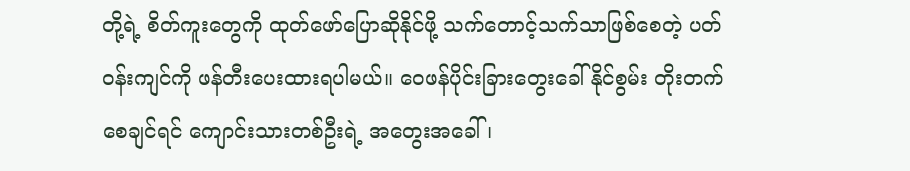တို့ရဲ့ စိတ်ကူးတွေကို ထုတ်ဖော်ပြောဆိုနိုင်ဖို့ သက်တောင့်သက်သာဖြစ်စေတဲ့ ပတ်ဝန်းကျင်ကို ဖန်တီးပေးထားရပါမယ်။ ဝေဖန်ပိုင်းခြားတွေးခေါ်နိုင်စွမ်း တိုးတက်စေချင်ရင် ကျောင်းသားတစ်ဦးရဲ့ အတွေးအခေါ်၊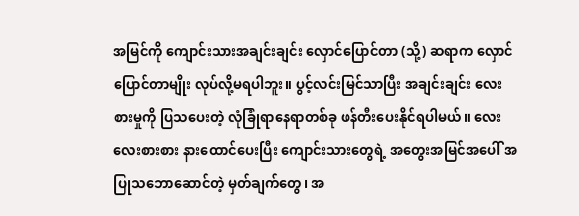အမြင်ကို ကျောင်းသားအချင်းချင်း လှောင်ပြောင်တာ (သို့) ဆရာက လှောင်ပြောင်တာမျိုး လုပ်လို့မရပါဘူး။ ပွင့်လင်းမြင်သာပြီး အချင်းချင်း လေးစားမှုကို ပြသပေးတဲ့ လုံခြုံရာနေရာတစ်ခု ဖန်တီးပေးနိုင်ရပါမယ်။ လေးလေးစားစား နားထောင်ပေးပြီး ကျောင်းသားတွေရဲ့ အတွေးအမြင်အပေါ် အပြုသဘောဆောင်တဲ့ မှတ်ချက်တွေ၊ အ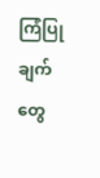ကြံပြုချက်တွေ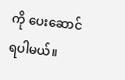ကို ပေးဆောင်ရပါမယ်။